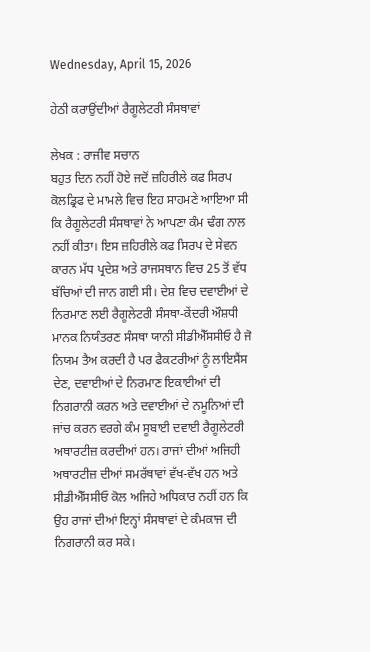Wednesday, April 15, 2026

ਹੇਠੀ ਕਰਾਉਂਦੀਆਂ ਰੈਗੂਲੇਟਰੀ ਸੰਸਥਾਵਾਂ

ਲੇਖਕ : ਰਾਜੀਵ ਸਚਾਨ
ਬਹੁਤ ਦਿਨ ਨਹੀਂ ਹੋਏ ਜਦੋਂ ਜ਼ਹਿਰੀਲੇ ਕਫ ਸਿਰਪ ਕੋਲਡ੍ਰਿਫ ਦੇ ਮਾਮਲੇ ਵਿਚ ਇਹ ਸਾਹਮਣੇ ਆਇਆ ਸੀ ਕਿ ਰੈਗੂਲੇਟਰੀ ਸੰਸਥਾਵਾਂ ਨੇ ਆਪਣਾ ਕੰਮ ਢੰਗ ਨਾਲ ਨਹੀਂ ਕੀਤਾ। ਇਸ ਜ਼ਹਿਰੀਲੇ ਕਫ ਸਿਰਪ ਦੇ ਸੇਵਨ ਕਾਰਨ ਮੱਧ ਪ੍ਰਦੇਸ਼ ਅਤੇ ਰਾਜਸਥਾਨ ਵਿਚ 25 ਤੋਂ ਵੱਧ ਬੱਚਿਆਂ ਦੀ ਜਾਨ ਗਈ ਸੀ। ਦੇਸ਼ ਵਿਚ ਦਵਾਈਆਂ ਦੇ ਨਿਰਮਾਣ ਲਈ ਰੈਗੂਲੇਟਰੀ ਸੰਸਥਾ-ਕੇਂਦਰੀ ਔਸ਼ਧੀ ਮਾਨਕ ਨਿਯੰਤਰਣ ਸੰਸਥਾ ਯਾਨੀ ਸੀਡੀਐੱਸਸੀਓ ਹੈ ਜੋ ਨਿਯਮ ਤੈਅ ਕਰਦੀ ਹੈ ਪਰ ਫੈਕਟਰੀਆਂ ਨੂੰ ਲਾਇਸੈਂਸ ਦੇਣ, ਦਵਾਈਆਂ ਦੇ ਨਿਰਮਾਣ ਇਕਾਈਆਂ ਦੀ ਨਿਗਰਾਨੀ ਕਰਨ ਅਤੇ ਦਵਾਈਆਂ ਦੇ ਨਮੂਨਿਆਂ ਦੀ ਜਾਂਚ ਕਰਨ ਵਰਗੇ ਕੰਮ ਸੂਬਾਈ ਦਵਾਈ ਰੈਗੂਲੇਟਰੀ ਅਥਾਰਟੀਜ਼ ਕਰਦੀਆਂ ਹਨ। ਰਾਜਾਂ ਦੀਆਂ ਅਜਿਹੀ ਅਥਾਰਟੀਜ਼ ਦੀਆਂ ਸਮਰੱਥਾਵਾਂ ਵੱਖ-ਵੱਖ ਹਨ ਅਤੇ ਸੀਡੀਐੱਸਸੀਓ ਕੋਲ ਅਜਿਹੇ ਅਧਿਕਾਰ ਨਹੀਂ ਹਨ ਕਿ ਉਹ ਰਾਜਾਂ ਦੀਆਂ ਇਨ੍ਹਾਂ ਸੰਸਥਾਵਾਂ ਦੇ ਕੰਮਕਾਜ ਦੀ ਨਿਗਰਾਨੀ ਕਰ ਸਕੇ।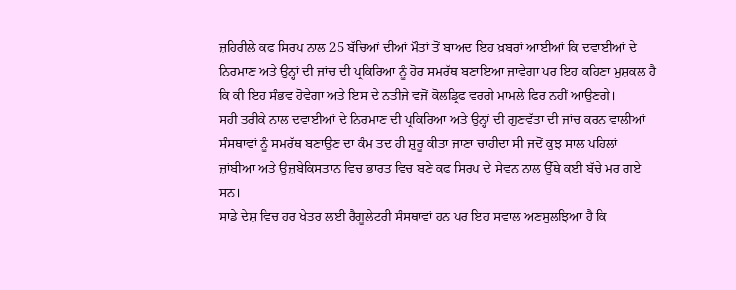ਜ਼ਹਿਰੀਲੇ ਕਫ ਸਿਰਪ ਨਾਲ 25 ਬੱਚਿਆਂ ਦੀਆਂ ਮੌਤਾਂ ਤੋਂ ਬਾਅਦ ਇਹ ਖ਼ਬਰਾਂ ਆਈਆਂ ਕਿ ਦਵਾਈਆਂ ਦੇ ਨਿਰਮਾਣ ਅਤੇ ਉਨ੍ਹਾਂ ਦੀ ਜਾਂਚ ਦੀ ਪ੍ਰਕਿਰਿਆ ਨੂੰ ਹੋਰ ਸਮਰੱਥ ਬਣਾਇਆ ਜਾਵੇਗਾ ਪਰ ਇਹ ਕਹਿਣਾ ਮੁਸ਼ਕਲ ਹੈ ਕਿ ਕੀ ਇਹ ਸੰਭਵ ਹੋਵੇਗਾ ਅਤੇ ਇਸ ਦੇ ਨਤੀਜੇ ਵਜੋਂ ਕੋਲਡ੍ਰਿਫ ਵਰਗੇ ਮਾਮਲੇ ਫਿਰ ਨਹੀਂ ਆਉਣਗੇ।
ਸਹੀ ਤਰੀਕੇ ਨਾਲ ਦਵਾਈਆਂ ਦੇ ਨਿਰਮਾਣ ਦੀ ਪ੍ਰਕਿਰਿਆ ਅਤੇ ਉਨ੍ਹਾਂ ਦੀ ਗੁਣਵੱਤਾ ਦੀ ਜਾਂਚ ਕਰਨ ਵਾਲੀਆਂ ਸੰਸਥਾਵਾਂ ਨੂੰ ਸਮਰੱਥ ਬਣਾਉਣ ਦਾ ਕੰਮ ਤਦ ਹੀ ਸ਼ੁਰੂ ਕੀਤਾ ਜਾਣਾ ਚਾਹੀਦਾ ਸੀ ਜਦੋਂ ਕੁਝ ਸਾਲ ਪਹਿਲਾਂ ਜ਼ਾਂਬੀਆ ਅਤੇ ਉਜ਼ਬੇਕਿਸਤਾਨ ਵਿਚ ਭਾਰਤ ਵਿਚ ਬਣੇ ਕਫ ਸਿਰਪ ਦੇ ਸੇਵਨ ਨਾਲ ਉੱਥੇ ਕਈ ਬੱਚੇ ਮਰ ਗਏ ਸਨ।
ਸਾਡੇ ਦੇਸ਼ ਵਿਚ ਹਰ ਖੇਤਰ ਲਈ ਰੈਗੂਲੇਟਰੀ ਸੰਸਥਾਵਾਂ ਹਨ ਪਰ ਇਹ ਸਵਾਲ ਅਣਸੁਲਝਿਆ ਹੈ ਕਿ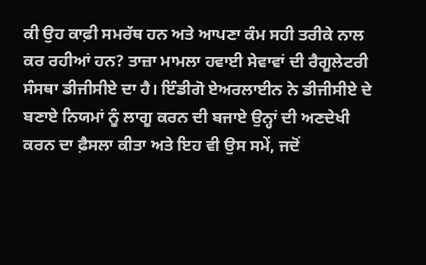ਕੀ ਉਹ ਕਾਫ਼ੀ ਸਮਰੱਥ ਹਨ ਅਤੇ ਆਪਣਾ ਕੰਮ ਸਹੀ ਤਰੀਕੇ ਨਾਲ ਕਰ ਰਹੀਆਂ ਹਨ? ਤਾਜ਼ਾ ਮਾਮਲਾ ਹਵਾਈ ਸੇਵਾਵਾਂ ਦੀ ਰੈਗੂਲੇਟਰੀ ਸੰਸਥਾ ਡੀਜੀਸੀਏ ਦਾ ਹੈ। ਇੰਡੀਗੋ ਏਅਰਲਾਈਨ ਨੇ ਡੀਜੀਸੀਏ ਦੇ ਬਣਾਏ ਨਿਯਮਾਂ ਨੂੰ ਲਾਗੂ ਕਰਨ ਦੀ ਬਜਾਏ ਉਨ੍ਹਾਂ ਦੀ ਅਣਦੇਖੀ ਕਰਨ ਦਾ ਫ਼ੈਸਲਾ ਕੀਤਾ ਅਤੇ ਇਹ ਵੀ ਉਸ ਸਮੇਂ, ਜਦੋਂ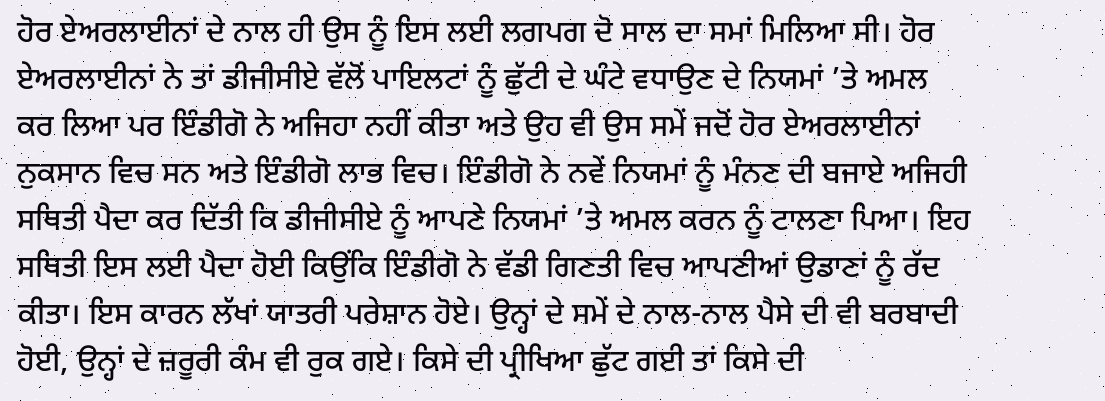ਹੋਰ ਏਅਰਲਾਈਨਾਂ ਦੇ ਨਾਲ ਹੀ ਉਸ ਨੂੰ ਇਸ ਲਈ ਲਗਪਗ ਦੋ ਸਾਲ ਦਾ ਸਮਾਂ ਮਿਲਿਆ ਸੀ। ਹੋਰ ਏਅਰਲਾਈਨਾਂ ਨੇ ਤਾਂ ਡੀਜੀਸੀਏ ਵੱਲੋਂ ਪਾਇਲਟਾਂ ਨੂੰ ਛੁੱਟੀ ਦੇ ਘੰਟੇ ਵਧਾਉਣ ਦੇ ਨਿਯਮਾਂ ’ਤੇ ਅਮਲ ਕਰ ਲਿਆ ਪਰ ਇੰਡੀਗੋ ਨੇ ਅਜਿਹਾ ਨਹੀਂ ਕੀਤਾ ਅਤੇ ਉਹ ਵੀ ਉਸ ਸਮੇਂ ਜਦੋਂ ਹੋਰ ਏਅਰਲਾਈਨਾਂ ਨੁਕਸਾਨ ਵਿਚ ਸਨ ਅਤੇ ਇੰਡੀਗੋ ਲਾਭ ਵਿਚ। ਇੰਡੀਗੋ ਨੇ ਨਵੇਂ ਨਿਯਮਾਂ ਨੂੰ ਮੰਨਣ ਦੀ ਬਜਾਏ ਅਜਿਹੀ ਸਥਿਤੀ ਪੈਦਾ ਕਰ ਦਿੱਤੀ ਕਿ ਡੀਜੀਸੀਏ ਨੂੰ ਆਪਣੇ ਨਿਯਮਾਂ ’ਤੇ ਅਮਲ ਕਰਨ ਨੂੰ ਟਾਲਣਾ ਪਿਆ। ਇਹ ਸਥਿਤੀ ਇਸ ਲਈ ਪੈਦਾ ਹੋਈ ਕਿਉਂਕਿ ਇੰਡੀਗੋ ਨੇ ਵੱਡੀ ਗਿਣਤੀ ਵਿਚ ਆਪਣੀਆਂ ਉਡਾਣਾਂ ਨੂੰ ਰੱਦ ਕੀਤਾ। ਇਸ ਕਾਰਨ ਲੱਖਾਂ ਯਾਤਰੀ ਪਰੇਸ਼ਾਨ ਹੋਏ। ਉਨ੍ਹਾਂ ਦੇ ਸਮੇਂ ਦੇ ਨਾਲ-ਨਾਲ ਪੈਸੇ ਦੀ ਵੀ ਬਰਬਾਦੀ ਹੋਈ, ਉਨ੍ਹਾਂ ਦੇ ਜ਼ਰੂਰੀ ਕੰਮ ਵੀ ਰੁਕ ਗਏ। ਕਿਸੇ ਦੀ ਪ੍ਰੀਖਿਆ ਛੁੱਟ ਗਈ ਤਾਂ ਕਿਸੇ ਦੀ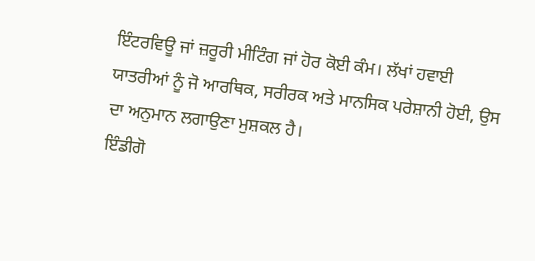ਇੰਟਰਵਿਊ ਜਾਂ ਜ਼ਰੂਰੀ ਮੀਟਿੰਗ ਜਾਂ ਹੋਰ ਕੋਈ ਕੰਮ। ਲੱਖਾਂ ਹਵਾਈ ਯਾਤਰੀਆਂ ਨੂੰ ਜੋ ਆਰਥਿਕ, ਸਰੀਰਕ ਅਤੇ ਮਾਨਸਿਕ ਪਰੇਸ਼ਾਨੀ ਹੋਈ, ਉਸ ਦਾ ਅਨੁਮਾਨ ਲਗਾਉਣਾ ਮੁਸ਼ਕਲ ਹੈ।
ਇੰਡੀਗੋ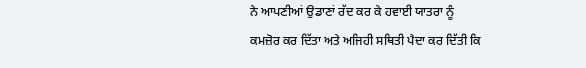ਨੇ ਆਪਣੀਆਂ ਉਡਾਣਾਂ ਰੱਦ ਕਰ ਕੇ ਹਵਾਈ ਯਾਤਰਾ ਨੂੰ ਕਮਜ਼ੋਰ ਕਰ ਦਿੱਤਾ ਅਤੇ ਅਜਿਹੀ ਸਥਿਤੀ ਪੈਦਾ ਕਰ ਦਿੱਤੀ ਕਿ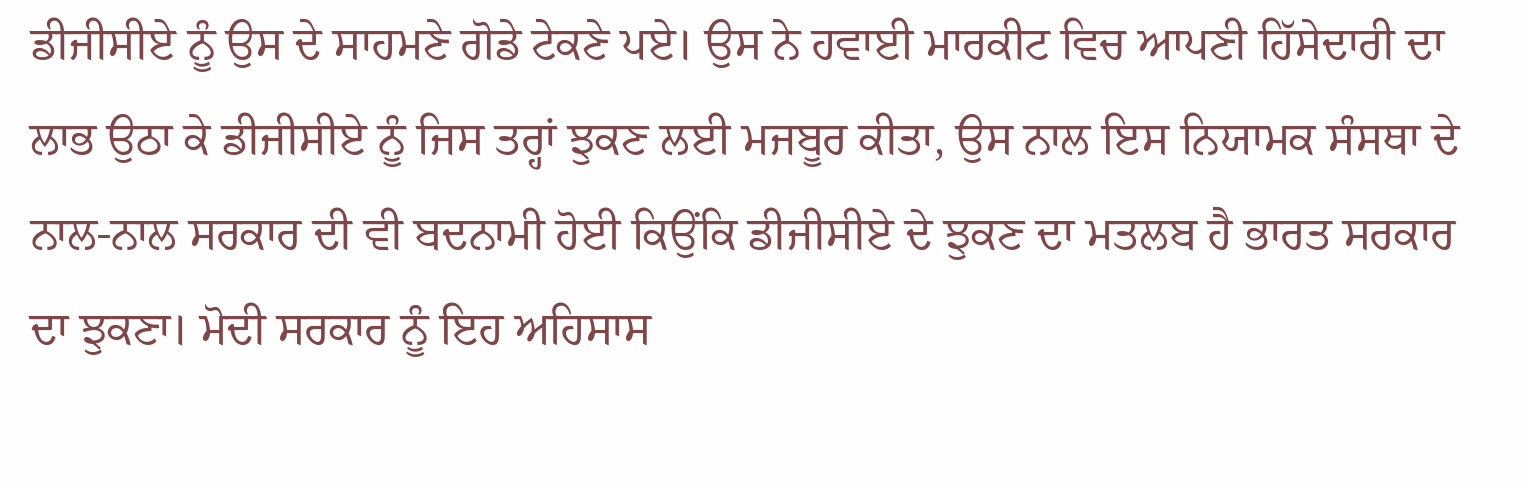ਡੀਜੀਸੀਏ ਨੂੰ ਉਸ ਦੇ ਸਾਹਮਣੇ ਗੋਡੇ ਟੇਕਣੇ ਪਏ। ਉਸ ਨੇ ਹਵਾਈ ਮਾਰਕੀਟ ਵਿਚ ਆਪਣੀ ਹਿੱਸੇਦਾਰੀ ਦਾ ਲਾਭ ਉਠਾ ਕੇ ਡੀਜੀਸੀਏ ਨੂੰ ਜਿਸ ਤਰ੍ਹਾਂ ਝੁਕਣ ਲਈ ਮਜਬੂਰ ਕੀਤਾ, ਉਸ ਨਾਲ ਇਸ ਨਿਯਾਮਕ ਸੰਸਥਾ ਦੇ ਨਾਲ-ਨਾਲ ਸਰਕਾਰ ਦੀ ਵੀ ਬਦਨਾਮੀ ਹੋਈ ਕਿਉਂਕਿ ਡੀਜੀਸੀਏ ਦੇ ਝੁਕਣ ਦਾ ਮਤਲਬ ਹੈ ਭਾਰਤ ਸਰਕਾਰ ਦਾ ਝੁਕਣਾ। ਮੋਦੀ ਸਰਕਾਰ ਨੂੰ ਇਹ ਅਹਿਸਾਸ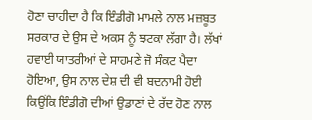ਹੋਣਾ ਚਾਹੀਦਾ ਹੈ ਕਿ ਇੰਡੀਗੋ ਮਾਮਲੇ ਨਾਲ ਮਜ਼ਬੂਤ ਸਰਕਾਰ ਦੇ ਉਸ ਦੇ ਅਕਸ ਨੂੰ ਝਟਕਾ ਲੱਗਾ ਹੈ। ਲੱਖਾਂ ਹਵਾਈ ਯਾਤਰੀਆਂ ਦੇ ਸਾਹਮਣੇ ਜੋ ਸੰਕਟ ਪੈਦਾ ਹੋਇਆ, ਉਸ ਨਾਲ ਦੇਸ਼ ਦੀ ਵੀ ਬਦਨਾਮੀ ਹੋਈ ਕਿਉਂਕਿ ਇੰਡੀਗੋ ਦੀਆਂ ਉਡਾਣਾਂ ਦੇ ਰੱਦ ਹੋਣ ਨਾਲ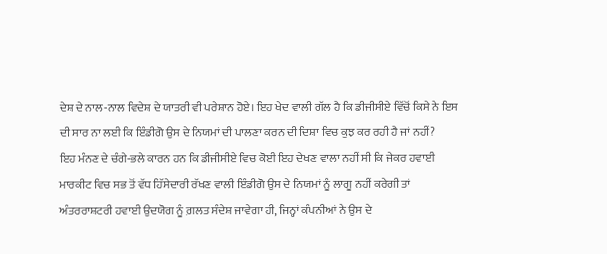ਦੇਸ਼ ਦੇ ਨਾਲ-ਨਾਲ ਵਿਦੇਸ਼ ਦੇ ਯਾਤਰੀ ਵੀ ਪਰੇਸ਼ਾਨ ਹੋਏ। ਇਹ ਖੇਦ ਵਾਲੀ ਗੱਲ ਹੈ ਕਿ ਡੀਜੀਸੀਏ ਵਿੱਚੋਂ ਕਿਸੇ ਨੇ ਇਸ ਦੀ ਸਾਰ ਨਾ ਲਈ ਕਿ ਇੰਡੀਗੋ ਉਸ ਦੇ ਨਿਯਮਾਂ ਦੀ ਪਾਲਣਾ ਕਰਨ ਦੀ ਦਿਸ਼ਾ ਵਿਚ ਕੁਝ ਕਰ ਰਹੀ ਹੈ ਜਾਂ ਨਹੀਂ?
ਇਹ ਮੰਨਣ ਦੇ ਚੰਗੇ-ਭਲੇ ਕਾਰਨ ਹਨ ਕਿ ਡੀਜੀਸੀਏ ਵਿਚ ਕੋਈ ਇਹ ਦੇਖਣ ਵਾਲਾ ਨਹੀਂ ਸੀ ਕਿ ਜੇਕਰ ਹਵਾਈ ਮਾਰਕੀਟ ਵਿਚ ਸਭ ਤੋਂ ਵੱਧ ਹਿੱਸੇਦਾਰੀ ਰੱਖਣ ਵਾਲੀ ਇੰਡੀਗੋ ਉਸ ਦੇ ਨਿਯਮਾਂ ਨੂੰ ਲਾਗੂ ਨਹੀਂ ਕਰੇਗੀ ਤਾਂ ਅੰਤਰਰਾਸ਼ਟਰੀ ਹਵਾਈ ਉਦਯੋਗ ਨੂੰ ਗ਼ਲਤ ਸੰਦੇਸ਼ ਜਾਵੇਗਾ ਹੀ, ਜਿਨ੍ਹਾਂ ਕੰਪਨੀਆਂ ਨੇ ਉਸ ਦੇ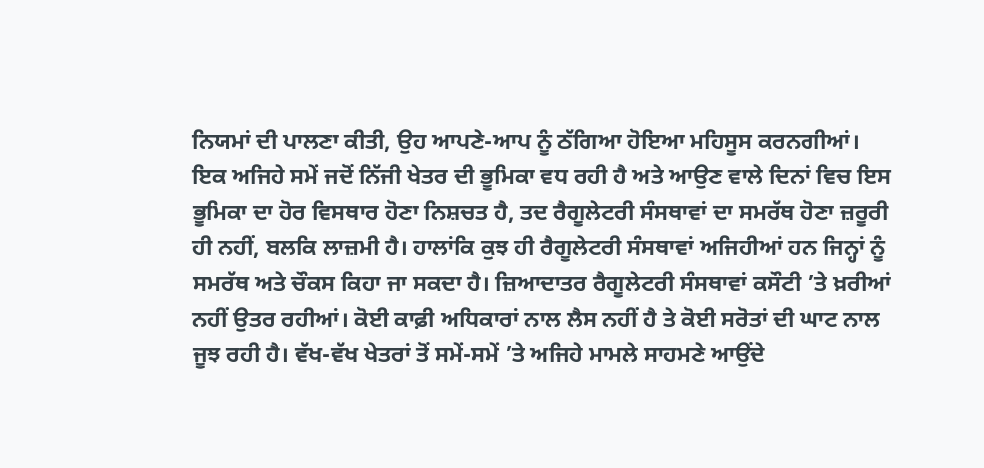ਨਿਯਮਾਂ ਦੀ ਪਾਲਣਾ ਕੀਤੀ, ਉਹ ਆਪਣੇ-ਆਪ ਨੂੰ ਠੱਗਿਆ ਹੋਇਆ ਮਹਿਸੂਸ ਕਰਨਗੀਆਂ।
ਇਕ ਅਜਿਹੇ ਸਮੇਂ ਜਦੋਂ ਨਿੱਜੀ ਖੇਤਰ ਦੀ ਭੂਮਿਕਾ ਵਧ ਰਹੀ ਹੈ ਅਤੇ ਆਉਣ ਵਾਲੇ ਦਿਨਾਂ ਵਿਚ ਇਸ ਭੂਮਿਕਾ ਦਾ ਹੋਰ ਵਿਸਥਾਰ ਹੋਣਾ ਨਿਸ਼ਚਤ ਹੈ, ਤਦ ਰੈਗੂਲੇਟਰੀ ਸੰਸਥਾਵਾਂ ਦਾ ਸਮਰੱਥ ਹੋਣਾ ਜ਼ਰੂਰੀ ਹੀ ਨਹੀਂ, ਬਲਕਿ ਲਾਜ਼ਮੀ ਹੈ। ਹਾਲਾਂਕਿ ਕੁਝ ਹੀ ਰੈਗੂਲੇਟਰੀ ਸੰਸਥਾਵਾਂ ਅਜਿਹੀਆਂ ਹਨ ਜਿਨ੍ਹਾਂ ਨੂੰ ਸਮਰੱਥ ਅਤੇ ਚੌਕਸ ਕਿਹਾ ਜਾ ਸਕਦਾ ਹੈ। ਜ਼ਿਆਦਾਤਰ ਰੈਗੂਲੇਟਰੀ ਸੰਸਥਾਵਾਂ ਕਸੌਟੀ ’ਤੇ ਖ਼ਰੀਆਂ ਨਹੀਂ ਉਤਰ ਰਹੀਆਂ। ਕੋਈ ਕਾਫ਼ੀ ਅਧਿਕਾਰਾਂ ਨਾਲ ਲੈਸ ਨਹੀਂ ਹੈ ਤੇ ਕੋਈ ਸਰੋਤਾਂ ਦੀ ਘਾਟ ਨਾਲ ਜੂਝ ਰਹੀ ਹੈ। ਵੱਖ-ਵੱਖ ਖੇਤਰਾਂ ਤੋਂ ਸਮੇਂ-ਸਮੇਂ ’ਤੇ ਅਜਿਹੇ ਮਾਮਲੇ ਸਾਹਮਣੇ ਆਉਂਦੇ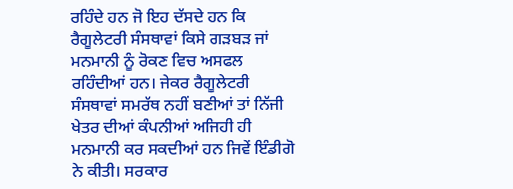ਰਹਿੰਦੇ ਹਨ ਜੋ ਇਹ ਦੱਸਦੇ ਹਨ ਕਿ ਰੈਗੂਲੇਟਰੀ ਸੰਸਥਾਵਾਂ ਕਿਸੇ ਗੜਬੜ ਜਾਂ ਮਨਮਾਨੀ ਨੂੰ ਰੋਕਣ ਵਿਚ ਅਸਫਲ ਰਹਿੰਦੀਆਂ ਹਨ। ਜੇਕਰ ਰੈਗੂਲੇਟਰੀ ਸੰਸਥਾਵਾਂ ਸਮਰੱਥ ਨਹੀਂ ਬਣੀਆਂ ਤਾਂ ਨਿੱਜੀ ਖੇਤਰ ਦੀਆਂ ਕੰਪਨੀਆਂ ਅਜਿਹੀ ਹੀ ਮਨਮਾਨੀ ਕਰ ਸਕਦੀਆਂ ਹਨ ਜਿਵੇਂ ਇੰਡੀਗੋ ਨੇ ਕੀਤੀ। ਸਰਕਾਰ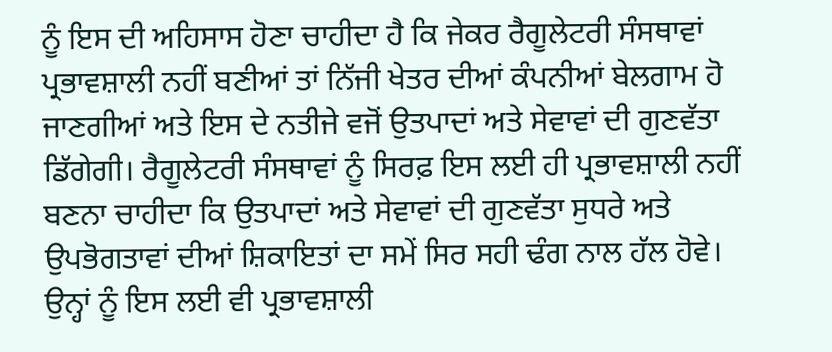ਨੂੰ ਇਸ ਦੀ ਅਹਿਸਾਸ ਹੋਣਾ ਚਾਹੀਦਾ ਹੈ ਕਿ ਜੇਕਰ ਰੈਗੂਲੇਟਰੀ ਸੰਸਥਾਵਾਂ ਪ੍ਰਭਾਵਸ਼ਾਲੀ ਨਹੀਂ ਬਣੀਆਂ ਤਾਂ ਨਿੱਜੀ ਖੇਤਰ ਦੀਆਂ ਕੰਪਨੀਆਂ ਬੇਲਗਾਮ ਹੋ ਜਾਣਗੀਆਂ ਅਤੇ ਇਸ ਦੇ ਨਤੀਜੇ ਵਜੋਂ ਉਤਪਾਦਾਂ ਅਤੇ ਸੇਵਾਵਾਂ ਦੀ ਗੁਣਵੱਤਾ ਡਿੱਗੇਗੀ। ਰੈਗੂਲੇਟਰੀ ਸੰਸਥਾਵਾਂ ਨੂੰ ਸਿਰਫ਼ ਇਸ ਲਈ ਹੀ ਪ੍ਰਭਾਵਸ਼ਾਲੀ ਨਹੀਂ ਬਣਨਾ ਚਾਹੀਦਾ ਕਿ ਉਤਪਾਦਾਂ ਅਤੇ ਸੇਵਾਵਾਂ ਦੀ ਗੁਣਵੱਤਾ ਸੁਧਰੇ ਅਤੇ ਉਪਭੋਗਤਾਵਾਂ ਦੀਆਂ ਸ਼ਿਕਾਇਤਾਂ ਦਾ ਸਮੇਂ ਸਿਰ ਸਹੀ ਢੰਗ ਨਾਲ ਹੱਲ ਹੋਵੇ। ਉਨ੍ਹਾਂ ਨੂੰ ਇਸ ਲਈ ਵੀ ਪ੍ਰਭਾਵਸ਼ਾਲੀ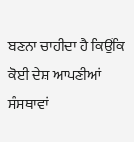ਬਣਨਾ ਚਾਹੀਦਾ ਹੈ ਕਿਉਂਕਿ ਕੋਈ ਦੇਸ਼ ਆਪਣੀਆਂ ਸੰਸਥਾਵਾਂ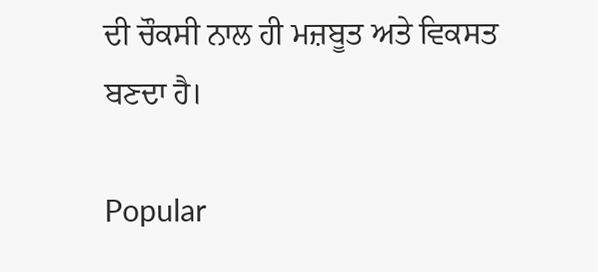ਦੀ ਚੌਕਸੀ ਨਾਲ ਹੀ ਮਜ਼ਬੂਤ ਅਤੇ ਵਿਕਸਤ ਬਣਦਾ ਹੈ।

Popular